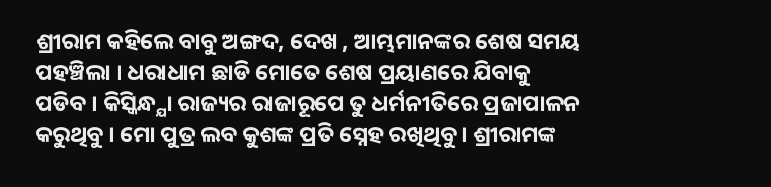ଶ୍ରୀରାମ କହିଲେ ବାବୁ ଅଙ୍ଗଦ, ଦେଖ , ଆମ୍ଭମାନଙ୍କର ଶେଷ ସମୟ ପହଞ୍ଚିଲା । ଧରାଧାମ ଛାଡି ମୋତେ ଶେଷ ପ୍ରୟାଣରେ ଯିବାକୁ ପଡିବ । କିସ୍କିନ୍ଧ୍ଯା ରାଜ୍ୟର ରାଜାରୂପେ ତୁ ଧର୍ମନୀତିରେ ପ୍ରଜାପାଳନ କରୁଥିବୁ । ମୋ ପୁତ୍ର ଲବ କୁଶଙ୍କ ପ୍ରତି ସ୍ନେହ ରଖିଥିବୁ । ଶ୍ରୀରାମଙ୍କ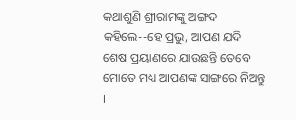କଥାଶୁଣି ଶ୍ରୀରାମଙ୍କୁ ଅଙ୍ଗଦ କହିଲେ--ହେ ପ୍ରଭୁ, ଆପଣ ଯଦି ଶେଷ ପ୍ରୟାଣରେ ଯାଉଛନ୍ତି ତେବେ ମୋତେ ମଧ୍ୟ ଆପଣଙ୍କ ସାଙ୍ଗରେ ନିଅନ୍ତୁ ।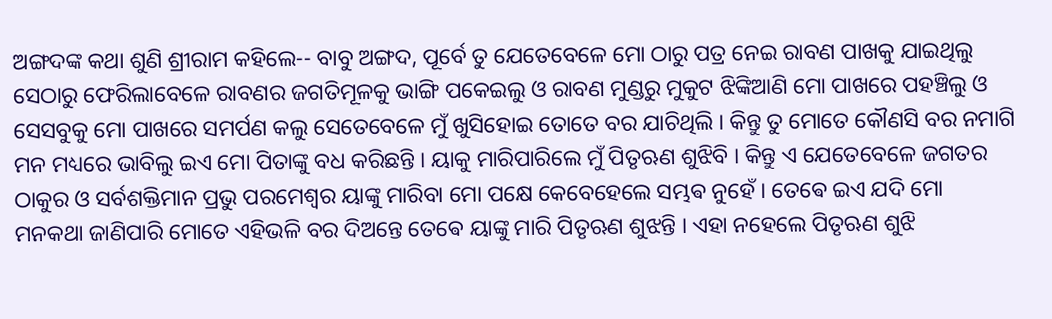ଅଙ୍ଗଦଙ୍କ କଥା ଶୁଣି ଶ୍ରୀରାମ କହିଲେ-- ବାବୁ ଅଙ୍ଗଦ, ପୂର୍ବେ ତୁ ଯେତେବେଳେ ମୋ ଠାରୁ ପତ୍ର ନେଇ ରାବଣ ପାଖକୁ ଯାଇଥିଲୁ ସେଠାରୁ ଫେରିଲାବେଳେ ରାବଣର ଜଗତିମୂଳକୁ ଭାଙ୍ଗି ପକେଇଲୁ ଓ ରାବଣ ମୁଣ୍ଡରୁ ମୁକୁଟ ଝିଙ୍କିଆଣି ମୋ ପାଖରେ ପହଞ୍ଚିଲୁ ଓ ସେସବୁକୁ ମୋ ପାଖରେ ସମର୍ପଣ କଲୁ ସେତେବେଳେ ମୁଁ ଖୁସିହୋଇ ତୋତେ ବର ଯାଚିଥିଲି । କିନ୍ତୁ ତୁ ମୋତେ କୌଣସି ବର ନମାଗି ମନ ମଧ୍ୟରେ ଭାବିଲୁ ଇଏ ମୋ ପିତାଙ୍କୁ ବଧ କରିଛନ୍ତି । ୟାକୁ ମାରିପାରିଲେ ମୁଁ ପିତୃଋଣ ଶୁଝିବି । କିନ୍ତୁ ଏ ଯେତେବେଳେ ଜଗତର ଠାକୁର ଓ ସର୍ବଶକ୍ତିମାନ ପ୍ରଭୁ ପରମେଶ୍ବର ୟାଙ୍କୁ ମାରିବା ମୋ ପକ୍ଷେ କେବେହେଲେ ସମ୍ଭଵ ନୁହେଁ । ତେଵେ ଇଏ ଯଦି ମୋ ମନକଥା ଜାଣିପାରି ମୋତେ ଏହିଭଳି ବର ଦିଅନ୍ତେ ତେଵେ ୟାଙ୍କୁ ମାରି ପିତୃଋଣ ଶୁଝନ୍ତି । ଏହା ନହେଲେ ପିତୃଋଣ ଶୁଝି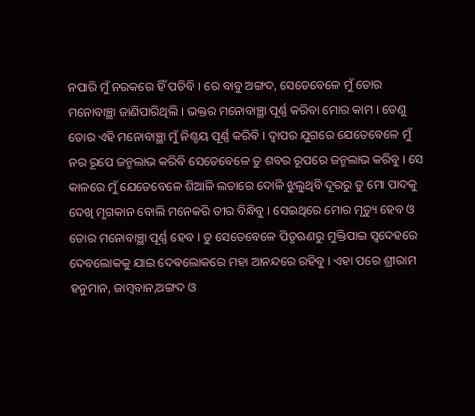ନପାରି ମୁଁ ନରକରେ ହିଁ ପଡିବି । ରେ ବାବୁ ଅଙ୍ଗଦ, ସେତେବେଳେ ମୁଁ ତୋର ମନୋବାଞ୍ଛା ଜାଣିପାରିଥିଲି । ଭକ୍ତର ମନୋବାଞ୍ଛା ପୂର୍ଣ୍ଣ କରିବା ମୋର କାମ । ତେଣୁ ତୋର ଏହି ମନୋବାଞ୍ଛା ମୁଁ ନିଶ୍ଚୟ ପୂର୍ଣ୍ଣ କରିଵି । ଦ୍ବାପର ଯୁଗରେ ଯେତେବେଳେ ମୁଁ ନର ରୂପେ ଜନ୍ମଲାଭ କରିଵି ସେତେବେଳେ ତୁ ଶବର ରୂପରେ ଜନ୍ମଲାଭ କରିବୁ । ସେ କାଳରେ ମୁଁ ଯେତେବେଳେ ଶିଆଳି ଲତାରେ ଦୋଳି ଝୁଲୁଥିବି ଦୂରରୁ ତୁ ମୋ ପାଦକୁ ଦେଖି ମୃଗକାନ ବୋଲି ମନେକରି ତୀର ବିନ୍ଧିବୁ । ସେଇଥିରେ ମୋର ମୃତ୍ୟୁ ହେବ ଓ ତୋର ମନୋବାଞ୍ଛା ପୂର୍ଣ୍ଣ ହେବ । ତୁ ସେତେବେଳେ ପିତୃଋଣରୁ ମୁକ୍ତିପାଇ ସ୍ବଦେହରେ ଦେବଲୋକକୁ ଯାଇ ଦେଵଲୋକରେ ମହା ଆନନ୍ଦରେ ରହିବୁ । ଏହା ପରେ ଶ୍ରୀରାମ ହନୁମାନ, ଜାମ୍ଵବାନ,ଅଙ୍ଗଦ ଓ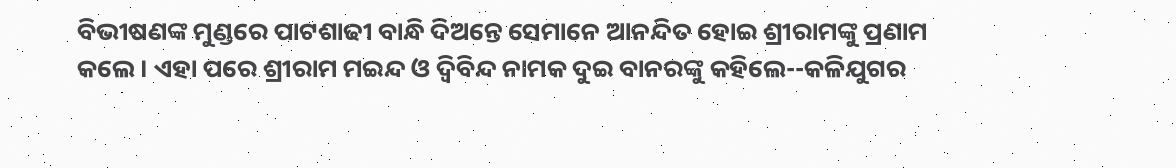ବିଭୀଷଣଙ୍କ ମୁଣ୍ଡରେ ପାଟଶାଢୀ ବାନ୍ଧି ଦିଅନ୍ତେ ସେମାନେ ଆନନ୍ଦିତ ହୋଇ ଶ୍ରୀରାମଙ୍କୁ ପ୍ରଣାମ କଲେ । ଏହା ପରେ ଶ୍ରୀରାମ ମଇନ୍ଦ ଓ ଦ୍ବିବିନ୍ଦ ନାମକ ଦୁଇ ବାନରଙ୍କୁ କହିଲେ--କଳିଯୁଗର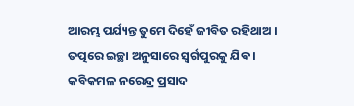ଆରମ୍ଭ ପର୍ଯ୍ୟନ୍ତ ତୁମେ ଦିହେଁ ଜୀବିତ ରହିଥାଅ । ତତ୍ପରେ ଇଚ୍ଛା ଅନୁସାରେ ସ୍ବର୍ଗପୁରକୁ ଯିଵ ।
କବିକମଳ ନରେନ୍ଦ୍ର ପ୍ରସାଦ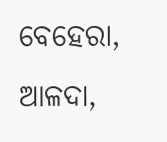ବେହେରା,
ଆଳଦା,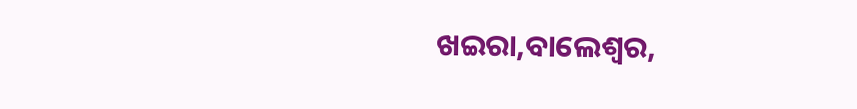ଖଇରା,ବାଲେଶ୍ବର,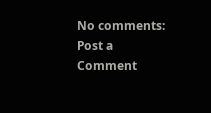No comments:
Post a Comment